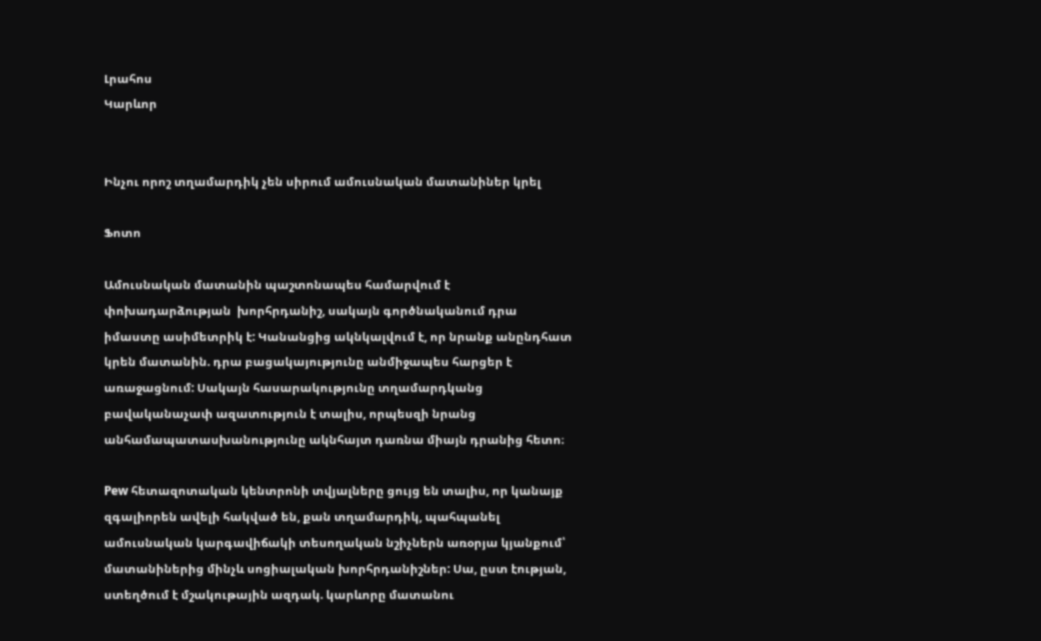Լրահոս
Կարևոր


Ինչու որոշ տղամարդիկ չեն սիրում ամուսնական մատանիներ կրել

Ֆոտո

Ամուսնական մատանին պաշտոնապես համարվում է փոխադարձության  խորհրդանիշ, սակայն գործնականում դրա իմաստը ասիմետրիկ է: Կանանցից ակնկալվում է, որ նրանք անընդհատ կրեն մատանին. դրա բացակայությունը անմիջապես հարցեր է առաջացնում: Սակայն հասարակությունը տղամարդկանց բավականաչափ ազատություն է տալիս, որպեսզի նրանց անհամապատասխանությունը ակնհայտ դառնա միայն դրանից հետո։

Pew հետազոտական կենտրոնի տվյալները ցույց են տալիս, որ կանայք զգալիորեն ավելի հակված են, քան տղամարդիկ, պահպանել ամուսնական կարգավիճակի տեսողական նշիչներն առօրյա կյանքում՝ մատանիներից մինչև սոցիալական խորհրդանիշներ: Սա, ըստ էության, ստեղծում է մշակութային ազդակ. կարևորը մատանու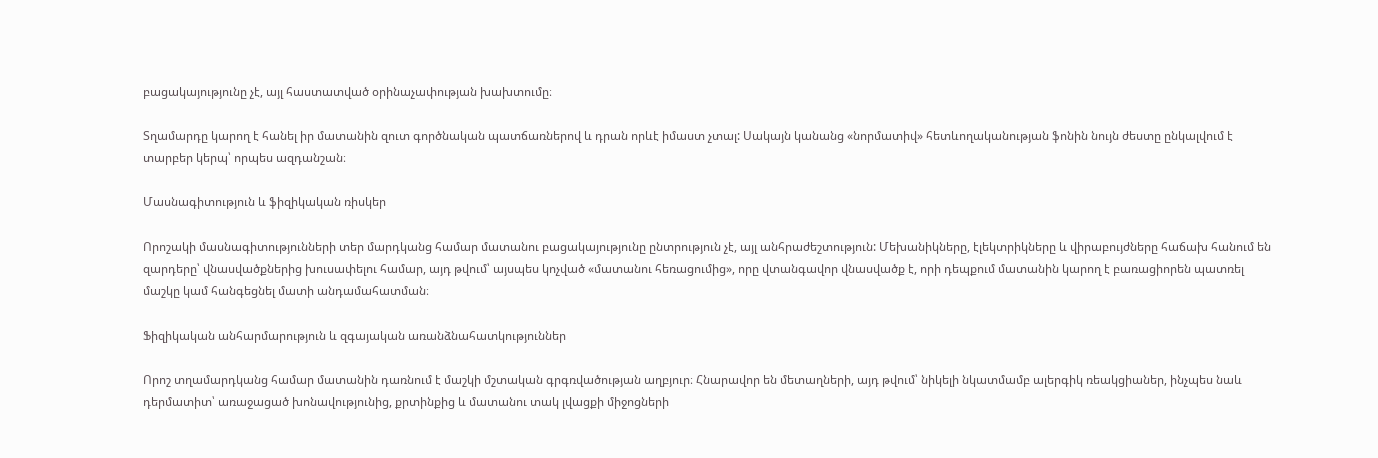բացակայությունը չէ, այլ հաստատված օրինաչափության խախտումը։

Տղամարդը կարող է հանել իր մատանին զուտ գործնական պատճառներով և դրան որևէ իմաստ չտալ: Սակայն կանանց «նորմատիվ» հետևողականության ֆոնին նույն ժեստը ընկալվում է տարբեր կերպ՝ որպես ազդանշան։

Մասնագիտություն և ֆիզիկական ռիսկեր

Որոշակի մասնագիտությունների տեր մարդկանց համար մատանու բացակայությունը ընտրություն չէ, այլ անհրաժեշտություն: Մեխանիկները, էլեկտրիկները և վիրաբույժները հաճախ հանում են զարդերը՝ վնասվածքներից խուսափելու համար, այդ թվում՝ այսպես կոչված «մատանու հեռացումից», որը վտանգավոր վնասվածք է, որի դեպքում մատանին կարող է բառացիորեն պատռել մաշկը կամ հանգեցնել մատի անդամահատման։

Ֆիզիկական անհարմարություն և զգայական առանձնահատկություններ

Որոշ տղամարդկանց համար մատանին դառնում է մաշկի մշտական գրգռվածության աղբյուր։ Հնարավոր են մետաղների, այդ թվում՝ նիկելի նկատմամբ ալերգիկ ռեակցիաներ, ինչպես նաև դերմատիտ՝ առաջացած խոնավությունից, քրտինքից և մատանու տակ լվացքի միջոցների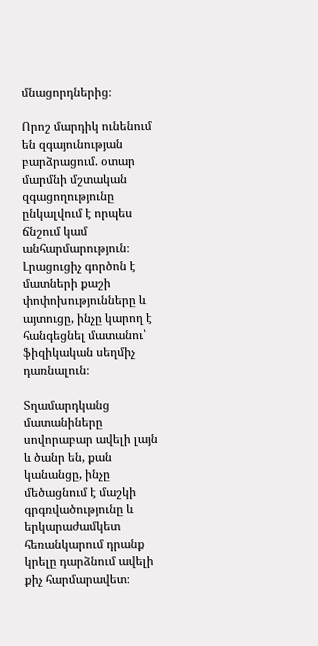մնացորդներից։

Որոշ մարդիկ ունենում են զգայունության բարձրացում. օտար մարմնի մշտական զգացողությունը ընկալվում է որպես ճնշում կամ անհարմարություն։ Լրացուցիչ գործոն է մատների քաշի փոփոխությունները և այտուցը, ինչը կարող է հանգեցնել մատանու՝ ֆիզիկական սեղմիչ դառնալուն։

Տղամարդկանց մատանիները սովորաբար ավելի լայն և ծանր են, քան կանանցը, ինչը մեծացնում է մաշկի գրգռվածությունը և երկարաժամկետ հեռանկարում դրանք կրելը դարձնում ավելի քիչ հարմարավետ։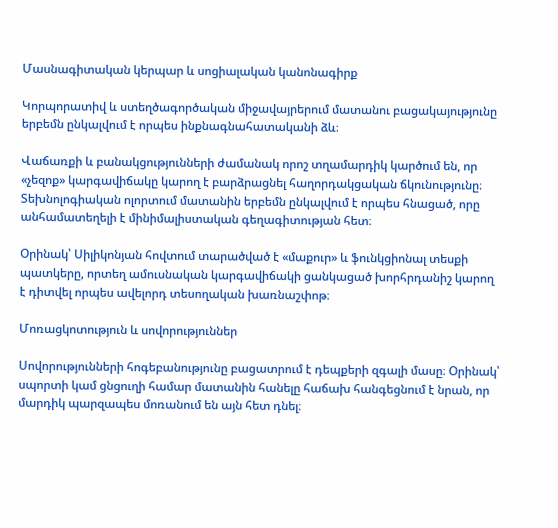Մասնագիտական կերպար և սոցիալական կանոնագիրք

Կորպորատիվ և ստեղծագործական միջավայրերում մատանու բացակայությունը երբեմն ընկալվում է որպես ինքնագնահատականի ձև։

Վաճառքի և բանակցությունների ժամանակ որոշ տղամարդիկ կարծում են, որ «չեզոք» կարգավիճակը կարող է բարձրացնել հաղորդակցական ճկունությունը։ Տեխնոլոգիական ոլորտում մատանին երբեմն ընկալվում է որպես հնացած, որը անհամատեղելի է մինիմալիստական գեղագիտության հետ։

Օրինակ՝ Սիլիկոնյան հովտում տարածված է «մաքուր» և ֆունկցիոնալ տեսքի պատկերը, որտեղ ամուսնական կարգավիճակի ցանկացած խորհրդանիշ կարող է դիտվել որպես ավելորդ տեսողական խառնաշփոթ։

Մոռացկոտություն և սովորություններ

Սովորությունների հոգեբանությունը բացատրում է դեպքերի զգալի մասը։ Օրինակ՝ սպորտի կամ ցնցուղի համար մատանին հանելը հաճախ հանգեցնում է նրան, որ մարդիկ պարզապես մոռանում են այն հետ դնել։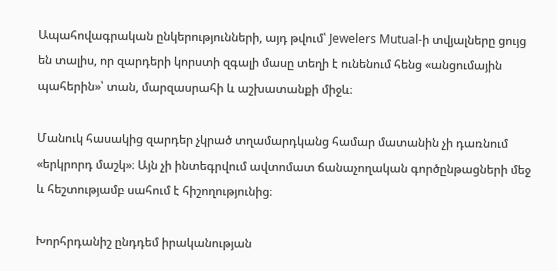Ապահովագրական ընկերությունների, այդ թվում՝ Jewelers Mutual-ի տվյալները ցույց են տալիս, որ զարդերի կորստի զգալի մասը տեղի է ունենում հենց «անցումային պահերին»՝ տան, մարզասրահի և աշխատանքի միջև։

Մանուկ հասակից զարդեր չկրած տղամարդկանց համար մատանին չի դառնում «երկրորդ մաշկ»։ Այն չի ինտեգրվում ավտոմատ ճանաչողական գործընթացների մեջ և հեշտությամբ սահում է հիշողությունից։

Խորհրդանիշ ընդդեմ իրականության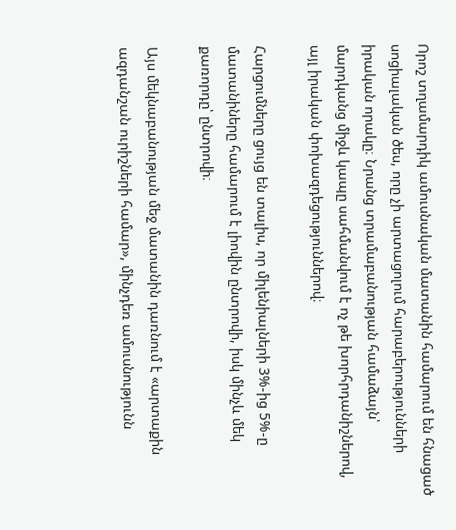Որոշ տղամարդիկ ամուսնական մատանին համարում են հնացած սոցիալական ծես, որը չի արտացոլում հարաբերությունների իրական որակը։ Նրանց տրամաբանության համաձայն՝ մարդկանց միջև կապը սահմանվում է ոչ թե խորհրդանիշներով, այլ իրական փոխազդեցություններով։

Հարցումները ցույց են տալիս, որ միլենիալների 3%-ից 5%-ը մատանիները համարում է լիովին ընտրովի, իսկ մինչև մեկ քառորդը՝ ընտրովի։

Այս մեկնաբանության մեջ մատանին դառնում է «արտաքին ազդանշան ուրիշների համար», մինչդեռ ամուսնությունն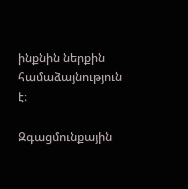ինքնին ներքին համաձայնություն է։

Զգացմունքային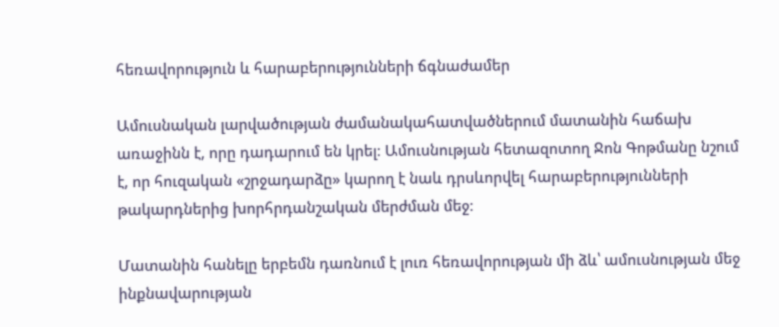հեռավորություն և հարաբերությունների ճգնաժամեր

Ամուսնական լարվածության ժամանակահատվածներում մատանին հաճախ առաջինն է, որը դադարում են կրել։ Ամուսնության հետազոտող Ջոն Գոթմանը նշում է, որ հուզական «շրջադարձը» կարող է նաև դրսևորվել հարաբերությունների թակարդներից խորհրդանշական մերժման մեջ։

Մատանին հանելը երբեմն դառնում է լուռ հեռավորության մի ձև՝ ամուսնության մեջ ինքնավարության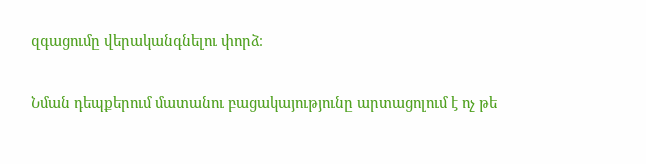զգացումը վերականգնելու փորձ։

Նման դեպքերում մատանու բացակայությունը արտացոլում է ոչ թե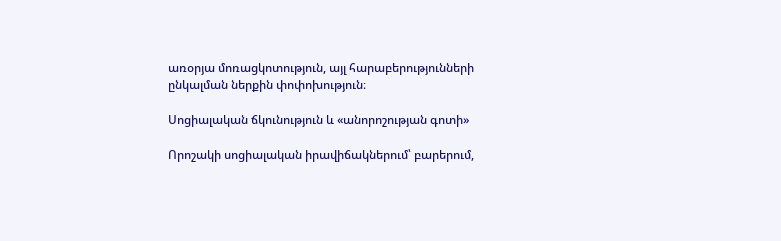առօրյա մոռացկոտություն, այլ հարաբերությունների ընկալման ներքին փոփոխություն։

Սոցիալական ճկունություն և «անորոշության գոտի»

Որոշակի սոցիալական իրավիճակներում՝ բարերում,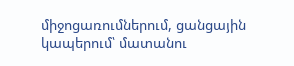միջոցառումներում, ցանցային կապերում՝ մատանու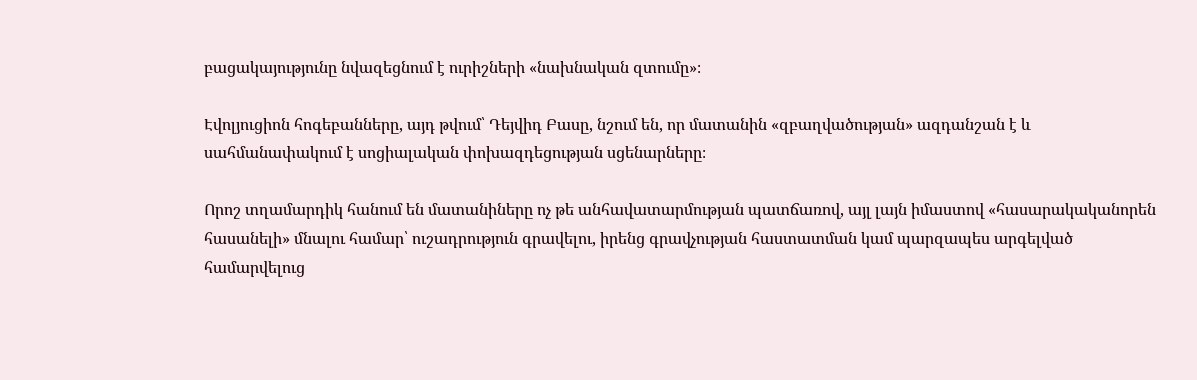բացակայությունը նվազեցնում է ուրիշների «նախնական զտումը»։

Էվոլյուցիոն հոգեբանները, այդ թվում՝ Դեյվիդ Բասը, նշում են, որ մատանին «զբաղվածության» ազդանշան է և սահմանափակում է սոցիալական փոխազդեցության սցենարները։

Որոշ տղամարդիկ հանում են մատանիները ոչ թե անհավատարմության պատճառով, այլ լայն իմաստով «հասարակականորեն հասանելի» մնալու համար՝ ուշադրություն գրավելու, իրենց գրավչության հաստատման կամ պարզապես արգելված համարվելուց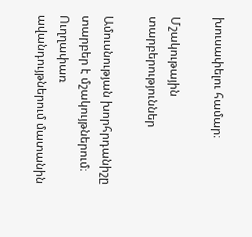խուսափելու համար։

Մշակութային տարբերություններ

Ամուսնության խորհրդանիշը տարբեր է մշակույթներում։ Ուղղափառ ավանդույթներում մատանին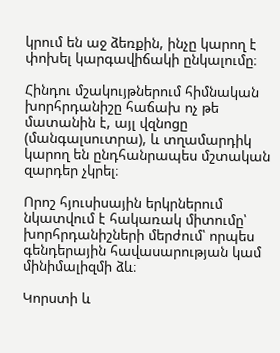կրում են աջ ձեռքին, ինչը կարող է փոխել կարգավիճակի ընկալումը։

Հինդու մշակույթներում հիմնական խորհրդանիշը հաճախ ոչ թե մատանին է, այլ վզնոցը (մանգալսուտրա), և տղամարդիկ կարող են ընդհանրապես մշտական զարդեր չկրել։

Որոշ հյուսիսային երկրներում նկատվում է հակառակ միտումը՝ խորհրդանիշների մերժում՝ որպես գենդերային հավասարության կամ մինիմալիզմի ձև։

Կորստի և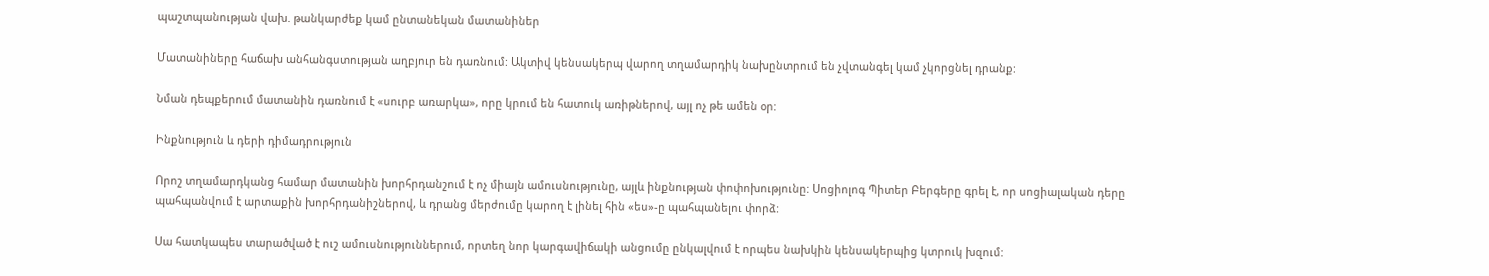պաշտպանության վախ. թանկարժեք կամ ընտանեկան մատանիներ

Մատանիները հաճախ անհանգստության աղբյուր են դառնում: Ակտիվ կենսակերպ վարող տղամարդիկ նախընտրում են չվտանգել կամ չկորցնել դրանք:

Նման դեպքերում մատանին դառնում է «սուրբ առարկա», որը կրում են հատուկ առիթներով, այլ ոչ թե ամեն օր:

Ինքնություն և դերի դիմադրություն

Որոշ տղամարդկանց համար մատանին խորհրդանշում է ոչ միայն ամուսնությունը, այլև ինքնության փոփոխությունը: Սոցիոլոգ Պիտեր Բերգերը գրել է, որ սոցիալական դերը պահպանվում է արտաքին խորհրդանիշներով, և դրանց մերժումը կարող է լինել հին «ես»-ը պահպանելու փորձ:

Սա հատկապես տարածված է ուշ ամուսնություններում, որտեղ նոր կարգավիճակի անցումը ընկալվում է որպես նախկին կենսակերպից կտրուկ խզում: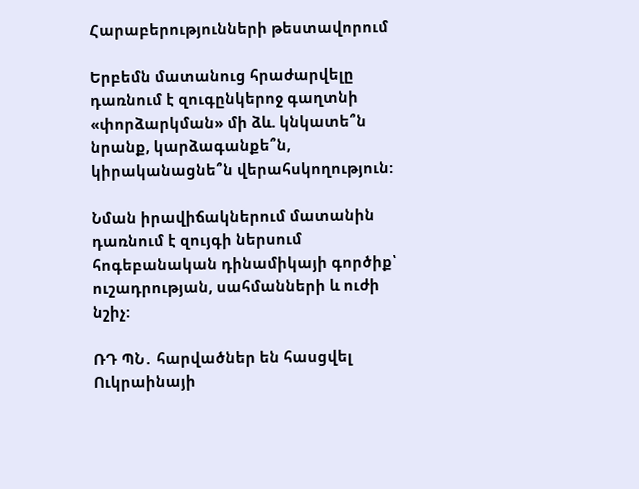Հարաբերությունների թեստավորում

Երբեմն մատանուց հրաժարվելը դառնում է զուգընկերոջ գաղտնի «փորձարկման» մի ձև. կնկատե՞ն նրանք, կարձագանքե՞ն, կիրականացնե՞ն վերահսկողություն:

Նման իրավիճակներում մատանին դառնում է զույգի ներսում հոգեբանական դինամիկայի գործիք՝ ուշադրության, սահմանների և ուժի նշիչ:

ՌԴ ՊՆ․ հարվածներ են հասցվել Ուկրաինայի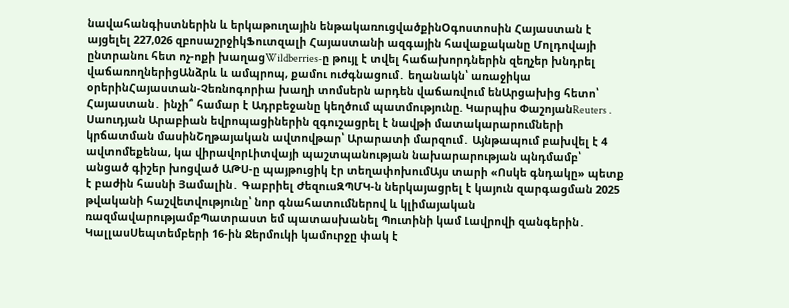նավահանգիստներին և երկաթուղային ենթակառուցվածքինՕգոստոսին Հայաստան է այցելել 227,026 զբոսաշրջիկՖուտզալի Հայաստանի ազգային հավաքականը Մոլդովայի ընտրանու հետ ոչ-ոքի խաղացWildberries-ը թույլ է տվել հաճախորդներին զեղչեր խնդրել վաճառողներիցԱնձրև և ամպրոպ, քամու ուժգնացում․ եղանակն՝ առաջիկա օրերինՀայաստան-Չեռնոգորիա խաղի տոմսերն արդեն վաճառվում ենԱրցախից հետո՝ Հայաստան․ ինչի՞ համար է Ադրբեջանը կեղծում պատմությունը. Կարպիս ՓաշոյանReuters․ Սաուդյան Արաբիան եվրոպացիներին զգուշացրել է նավթի մատակարարումների կրճատման մասինՇղթայական ավտովթար՝ Արարատի մարզում․ Այնթապում բախվել է 4 ավտոմեքենա, կա վիրավորԼիտվայի պաշտպանության նախարարության պնդմամբ՝ անցած գիշեր խոցված ԱԹՍ-ը պայթուցիկ էր տեղափոխումԱյս տարի «Ոսկե գնդակը» պետք է բաժին հասնի Յամալին․ Գաբրիել ԺեզուսԶՊՄԿ-ն ներկայացրել է կայուն զարգացման 2025 թվականի հաշվետվությունը՝ նոր գնահատումներով և կլիմայական ռազմավարությամբՊատրաստ եմ պատասխանել Պուտինի կամ Լավրովի զանգերին․ ԿալլասՍեպտեմբերի 16-ին Ջերմուկի կամուրջը փակ է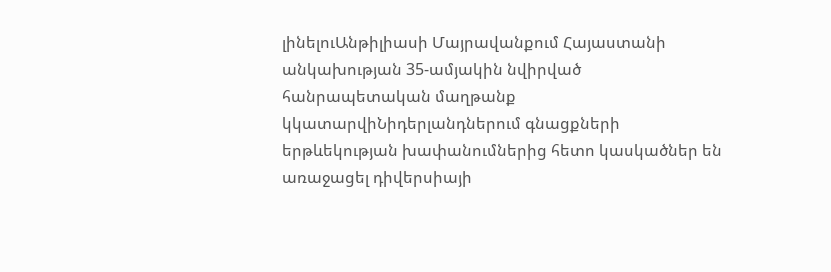լինելուԱնթիլիասի Մայրավանքում Հայաստանի անկախության 35-ամյակին նվիրված հանրապետական մաղթանք կկատարվիՆիդերլանդներում գնացքների երթևեկության խափանումներից հետո կասկածներ են առաջացել դիվերսիայի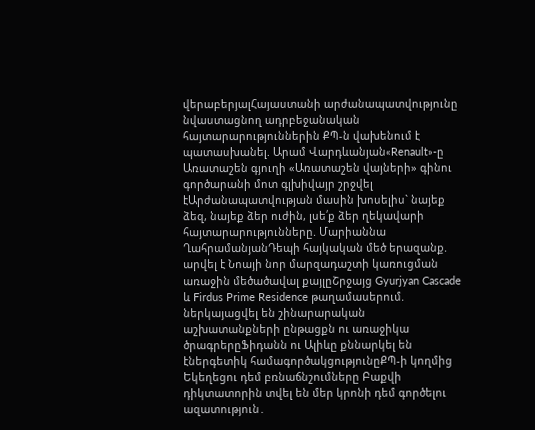վերաբերյալՀայաստանի արժանապատվությունը նվաստացնող ադրբեջանական հայտարարություններին ՔՊ-ն վախենում է պատասխանել. Արամ Վարդևանյան«Renault»-ը Առատաշեն գյուղի «Առատաշեն վայների» գինու գործարանի մոտ գլխիվայր շրջվել էԱրժանապատվության մասին խոսելիս` նայեք ձեզ, նայեք ձեր ուժին, լսե՛ք ձեր ղեկավարի հայտարարությունները. Մարիաննա ՂահրամանյանԴեպի հայկական մեծ երազանք. արվել է Նոայի նոր մարզադաշտի կառուցման առաջին մեծածավալ քայլըՇրջայց Gyurjyan Cascade և Firdus Prime Residence թաղամասերում. ներկայացվել են շինարարական աշխատանքների ընթացքն ու առաջիկա ծրագրերըՖիդանն ու Ալիևը քննարկել են էներգետիկ համագործակցությունըՔՊ-ի կողմից Եկեղեցու դեմ բռնաճնշումները Բաքվի դիկտատորին տվել են մեր կրոնի դեմ գործելու ազատություն․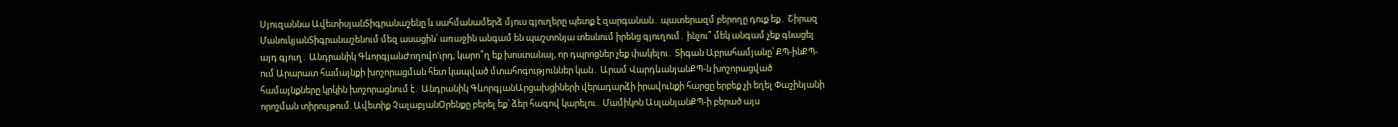Սյուզաննա ԱվետիսյանՏիգրանաշենը և սահմանամերձ մյուս գյուղերը պետք է զարգանան․ պատերազմ բերողը դուք եք․ Շիրազ ՄանուկյանՏիգրանաշենում մեզ ասացին՝ առաջին անգամ են պաշտոնյա տեսնում իրենց գյուղում․ ինչու՞ մեկ անգամ չեք գնացել այդ գյուղ․ Անդրանիկ ԳևորգյանԺողովո'ւրդ, կարո՞ղ եք խոստանալ, որ դպրոցներ չեք փակելու․ Տիգան Աբրահամյանը՝ ՔՊ-ինՔՊ-ում Արարատ համայնքի խոշորացման հետ կապված մտահոգություններ կան․ Արամ ՎարդևանյանՔՊ-ն խոշորացված համայնքները կրկին խոշորացնում է․ Անդրանիկ ԳևորգյանԱրցախցիների վերադարձի իրավունքի հարցը երբեք չի եղել Փաշինյանի որոշման տիրույթում. Ավետիք ՉալաբյանՕրենքը բերել եք՝ ձեր հագով կարելու․ Մամիկոն ԱսլանյանՔՊ-ի բերած այս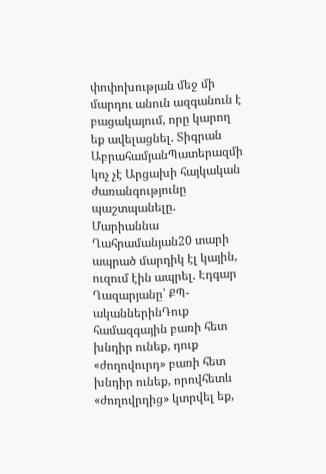փոփոխության մեջ մի մարդու անուն ազգանուն է բացակայում, որը կարող եք ավելացնել. Տիգրան ԱբրահամյանՊատերազմի կոչ չէ Արցախի հայկական ժառանգությունը պաշտպանելը. Մարիաննա Ղահրամանյան20 տարի ապրած մարդիկ էլ կային, ուզում էին ապրել. Էդգար Ղազարյանը՝ ՔՊ-ականներինԴուք համազգային բառի հետ խնդիր ունեք, դուք «ժողովուրդ» բառի հետ խնդիր ունեք, որովհետև «ժողովրդից» կտրվել եք,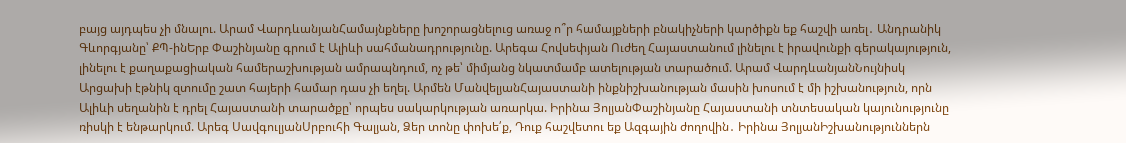բայց այդպես չի մնալու. Արամ ՎարդևանյանՀամայնքները խոշորացնելուց առաջ ո՞ր համայքների բնակիչների կարծիքն եք հաշվի առել․ Անդրանիկ Գևորգյանը՝ ՔՊ-ինԵրբ Փաշինյանը գրում է Ալիևի սահմանադրությունը. Արեգա Հովսեփյան Ուժեղ Հայաստանում լինելու է իրավունքի գերակայություն, լինելու է քաղաքացիական համերաշխության ամրապնդում, ոչ թե՝ միմյանց նկատմամբ ատելության տարածում. Արամ ՎարդևանյանՆույնիսկ Արցախի էթնիկ զտումը շատ հայերի համար դաս չի եղել. Արմեն ՄանվելյանՀայաստանի ինքնիշխանության մասին խոսում է մի իշխանություն, որն Ալիևի սեղանին է դրել Հայաստանի տարածքը՝ որպես սակարկության առարկա. Իրինա ՅոլյանՓաշինյանը Հայաստանի տնտեսական կայունությունը ռիսկի է ենթարկում. Արեգ ՍավգուլյանՍրբուհի Գալյան, Ձեր տոնը փոխե՛ք, Դուք հաշվետու եք Ազգային ժողովին․ Իրինա ՅոլյանԻշխանություններն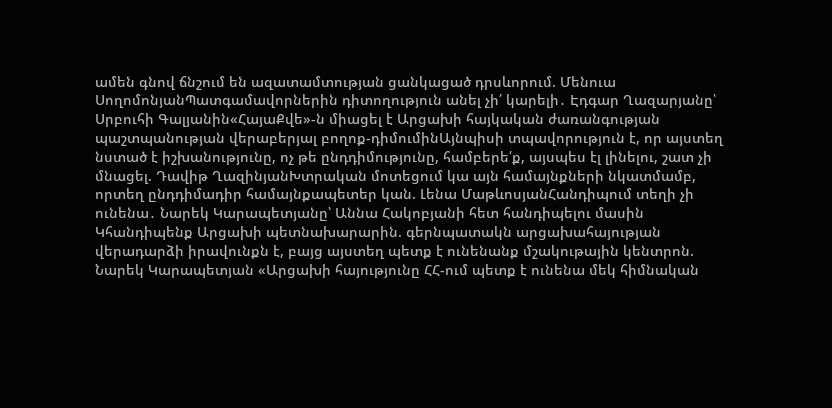ամեն գնով ճնշում են ազատամտության ցանկացած դրսևորում. Մենուա ՍողոմոնյանՊատգամավորներին դիտողություն անել չի՛ կարելի․ Էդգար Ղազարյանը՝ Սրբուհի Գալյանին«ՀայաՔվե»-ն միացել է Արցախի հայկական ժառանգության պաշտպանության վերաբերյալ բողոք-դիմումինԱյնպիսի տպավորություն է, որ այստեղ նստած է իշխանությունը, ոչ թե ընդդիմությունը, համբերե՛ք, այսպես էլ լինելու, շատ չի մնացել. Դավիթ ՂազինյանԽտրական մոտեցում կա այն համայնքների նկատմամբ, որտեղ ընդդիմադիր համայնքապետեր կան. Լենա ՄաթևոսյանՀանդիպում տեղի չի ունենա․ Նարեկ Կարապետյանը՝ Աննա Հակոբյանի հետ հանդիպելու մասին Կհանդիպենք Արցախի պետնախարարին. գերնպատակն արցախահայության վերադարձի իրավունքն է, բայց այստեղ պետք է ունենանք մշակութային կենտրոն. Նարեկ Կարապետյան «Արցախի հայությունը ՀՀ-ում պետք է ունենա մեկ հիմնական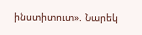ինստիտուտ». Նարեկ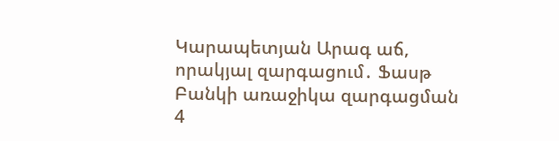Կարապետյան Արագ աճ, որակյալ զարգացում․ Ֆասթ Բանկի առաջիկա զարգացման 4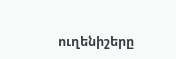ուղենիշերը